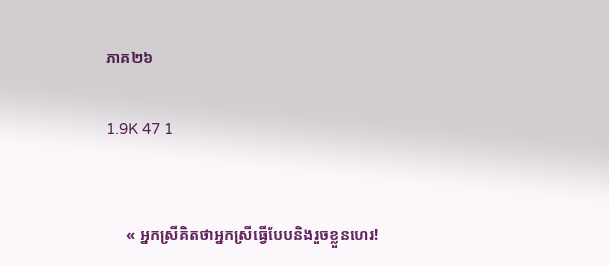ភាគ២៦

1.9K 47 1


     « អ្នកស្រីគិតថាអ្នកស្រីធ្វើបែបនិងរួចខ្លួនហេរ!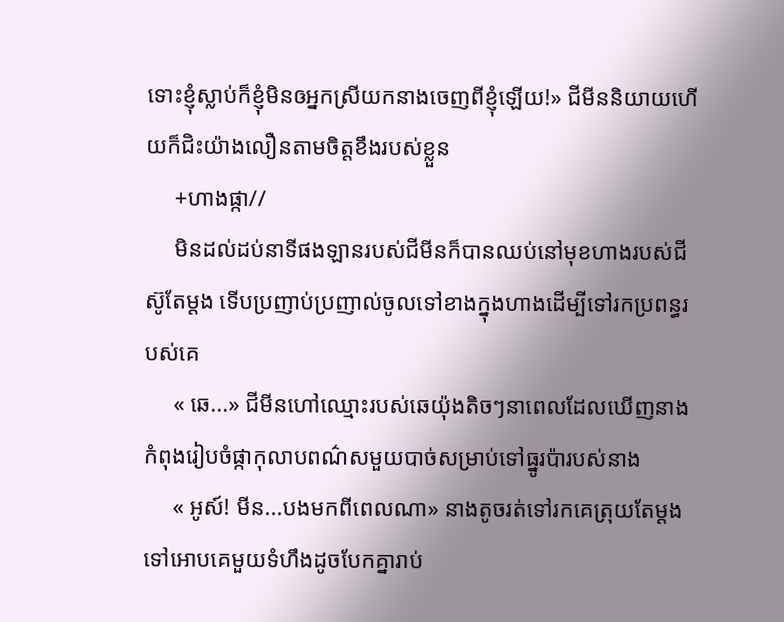ទោះខ្ញុំស្លាប់ក៏ខ្ញុំមិនឲអ្នកស្រីយកនាងចេញពីខ្ញុំឡើយ!» ជីមីននិយាយហើយក៏ជិះយ៉ាងលឿនតាមចិត្តខឹងរបស់ខ្លួន
     +ហាងផ្កា//
     មិនដល់ដប់នាទីផងឡានរបស់ជីមីនក៏បានឈប់នៅមុខហាងរបស់ជីស៊ូតែម្តង ទើបប្រញាប់ប្រញាល់ចូលទៅខាងក្នុងហាងដើម្បីទៅរកប្រពន្ធរបស់គេ
     « ឆេ...» ជីមីនហៅឈ្មោះរបស់ឆេយ៉ុងតិចៗនាពេលដែលឃើញនាងកំពុងរៀបចំផ្កាកុលាបពណ៌សមួយបាច់សម្រាប់ទៅធ្នូរប៉ារបស់នាង
     « អូស៍! មីន...បងមកពីពេលណា» នាងតូចរត់ទៅរកគេត្រុយតែម្តង ទៅអោបគេមួយទំហឹងដូចបែកគ្នារាប់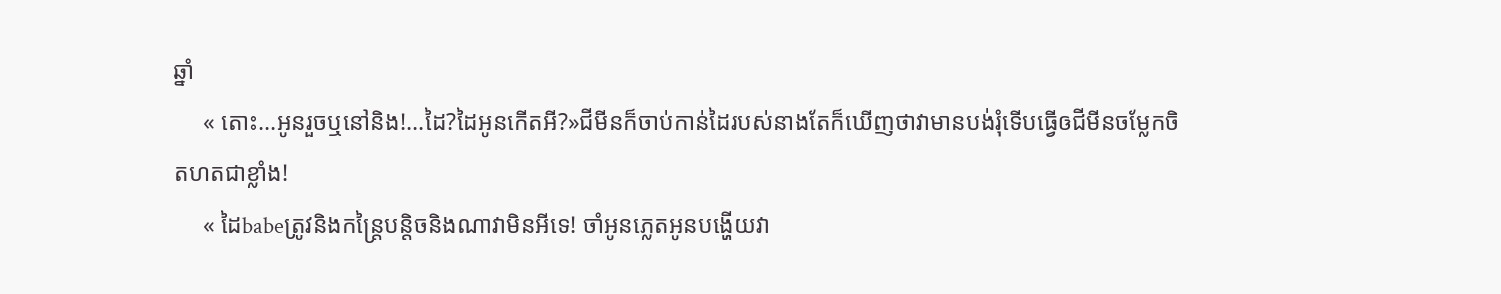ឆ្នាំ
     « តោះ...អូនរួចឬនៅនិង!...ដៃ?ដៃអូនកើតអី?»ជីមីនក៏ចាប់កាន់ដៃរបស់នាងតែក៏ឃើញថាវាមានបង់រុំទើបធ្វើឲជីមីនចម្លែកចិតហតជាខ្លាំង!
     « ដៃbabeត្រូវនិងកន្ត្រៃបន្តិចនិងណាវាមិនអីទេ! ចាំអូនភ្លេតអូនបង្ហើយវា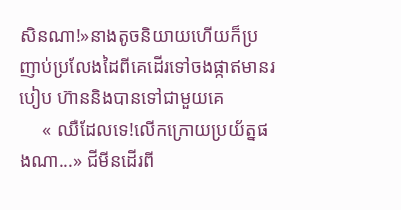សិនណា!»នាងតូចនិយាយហើយក៏ប្រញាប់ប្រលែងដៃពីគេដើរទៅចងផ្កាឥមានរបៀប ហ៊ាននិងបានទៅជាមួយគេ
     « ឈឺដែលទេ!លើកក្រោយប្រយ័ត្នផងណា...» ជីមីនដើរពី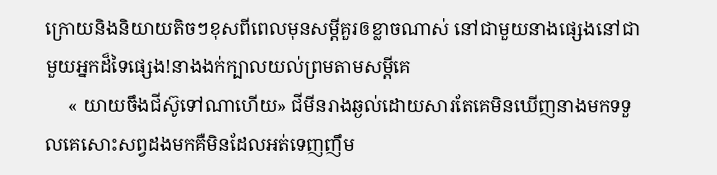ក្រោយនិងនិយាយតិចៗខុសពីពេលមុនសម្តីគួរឲខ្លាចណាស់ នៅជាមួយនាងផ្សេងនៅជាមួយអ្នកដ៏ទៃផ្សេង!នាងងក់ក្បាលយល់ព្រមតាមសម្តីគេ
     « យាយចឹងជីស៊ូទៅណាហើយ» ជីមីនរាងឆ្ងល់ដោយសារតែគេមិនឃើញនាងមកទទួលគេសោះសព្វដងមកគឺមិនដែលអត់ទេញញឹម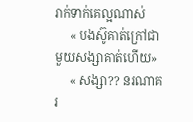រាក់ទាក់គេល្អណាស់
     « បងស៊ូគាត់ក្រៅជាមួយសង្សាគាត់ហើយ»
     « សង្សា?? នរណាគរ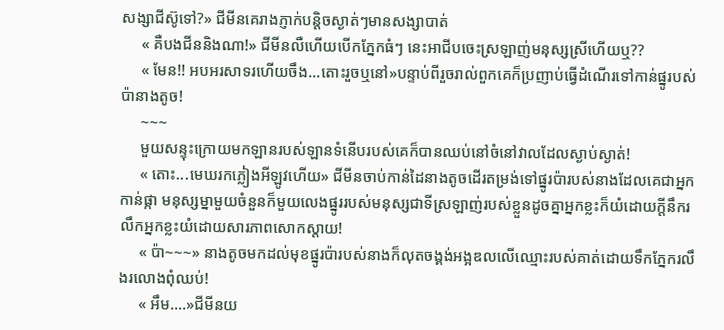សង្សាជីស៊ូទៅ?» ជីមីនគេរាងភ្ញាក់បន្តិចស្ងាត់ៗមានសង្សាបាត់
     « គឺបងជីននិងណា!» ជីមីនលឺហើយបើកភ្នែកធំៗ នេះអាជីបចេះស្រឡាញ់មនុស្សស្រីហើយឬ??
     « មែន!! អបអរសាទរហើយចឹង...តោះរួចឬនៅ»បន្ទាប់ពីរួចរាល់ពួកគេក៏ប្រញាប់ធ្វើដំណើរទៅកាន់ផ្នូរបស់ប៉ានាងតូច!
     ~~~
     មួយសន្ទុះក្រោយមកឡានរបស់ឡានទំនើបរបស់គេក៏បានឈប់នៅចំនៅវាលដែលស្ងាប់ស្ងាត់!
     « តោះ...មេឃរកភ្លៀងអីឡូវហើយ» ជីមីនចាប់កាន់ដៃនាងតូចដើរតម្រង់ទៅផ្នូរប៉ារបស់នាងដែលគេជាអ្នកកាន់ផ្កា មនុស្សម្នាមួយចំនួនក៏មួយលេងផ្នូររបស់មនុស្សជាទីស្រឡាញ់របស់ខ្លួនដូចគ្នាអ្នកខ្លះក៏យំដោយក្តីនឹករលឹកអ្នកខ្លះយំដោយសារភាពសោកស្តាយ!
     « ប៉ា~~~» នាងតូចមកដល់មុខផ្នូរប៉ារបស់នាងក៏លុតចង្គង់អង្អឌលលើឈ្មោះរបស់គាត់ដោយទឹកភ្នែករលឹងរលោងពុំឈប់!
     « អឹម....»ជីមីនយ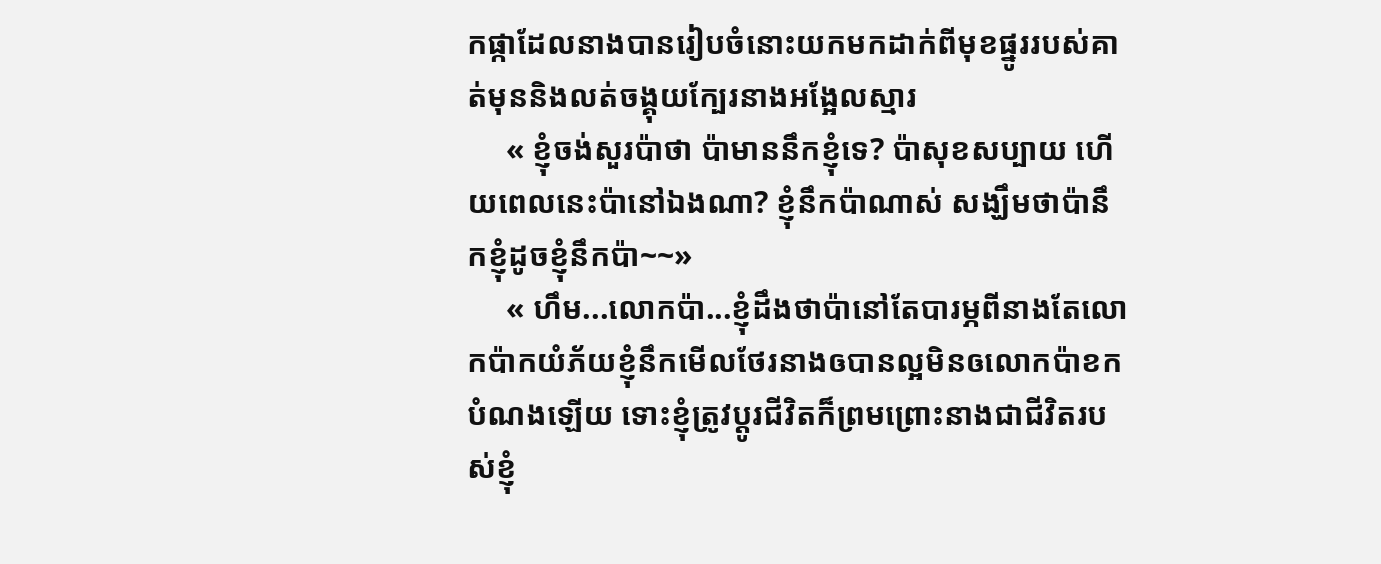កផ្កាដែលនាងបានរៀបចំនោះយកមកដាក់ពីមុខផ្នូររបស់គាត់មុននិងលត់ចង្គុយក្បែរនាងអង្អែលស្មារ
     « ខ្ញុំចង់សួរប៉ាថា ប៉ាមាននឹកខ្ញុំទេ? ប៉ាសុខសប្បាយ ហើយពេលនេះប៉ានៅឯងណា? ខ្ញុំនឹកប៉ាណាស់ សង្ឃឹមថាប៉ានឹកខ្ញុំដូចខ្ញុំនឹកប៉ា~~»
     « ហឹម...លោកប៉ា...ខ្ញុំដឹងថាប៉ានៅតែបារម្ភពីនាងតែលោកប៉ាកយំភ័យខ្ញុំនឹកមើលថែរនាងឲបានល្អមិនឲលោកប៉ាខកបំណងឡើយ ទោះខ្ញុំត្រូវប្តូរជីវិតក៏ព្រមព្រោះនាងជាជីវិតរបស់ខ្ញុំ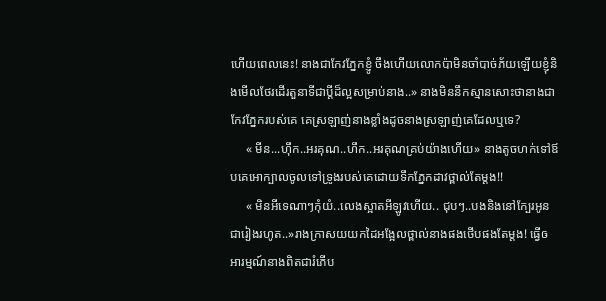ហើយពេលនេះ! នាងជាកែវភ្នែកខ្ញូំ ចឹងហើយលោកប៉ាមិនចាំបាច់ភ័យឡើយខ្ញុំនិងមើលថែរដើរតួនាទីជាប្តីដ៏ល្អសម្រាប់នាង..» នាងមិននឹកស្មានសោះថានាងជាកែវភ្នែករបស់គេ គេស្រឡាញ់នាងខ្លាំងដូចនាងស្រឡាញ់គេដែលឬទេ?
     « មីន...ហុឹក..អរគុណ..ហឹក..អរគុណគ្រប់យ៉ាងហើយ» នាងតូចហក់ទៅឪបគេអោក្បាលចូលទៅទ្រូងរបស់គេដោយទឹកភ្នែកដាវថ្ពាល់តែម្តង!!
     « មិនអីទេណាៗកុំយំ..លេងស្អាតអីឡូវហើយ.. ជុបៗ..បងនិងនៅក្បែរអូនជារៀងរហូត..»រាងក្រាសយយកដៃអង្អែលថ្ពាល់នាងផងថើបផងតែម្តង! ធ្វើឲអារម្មណ៍នាងពិតជារំភើប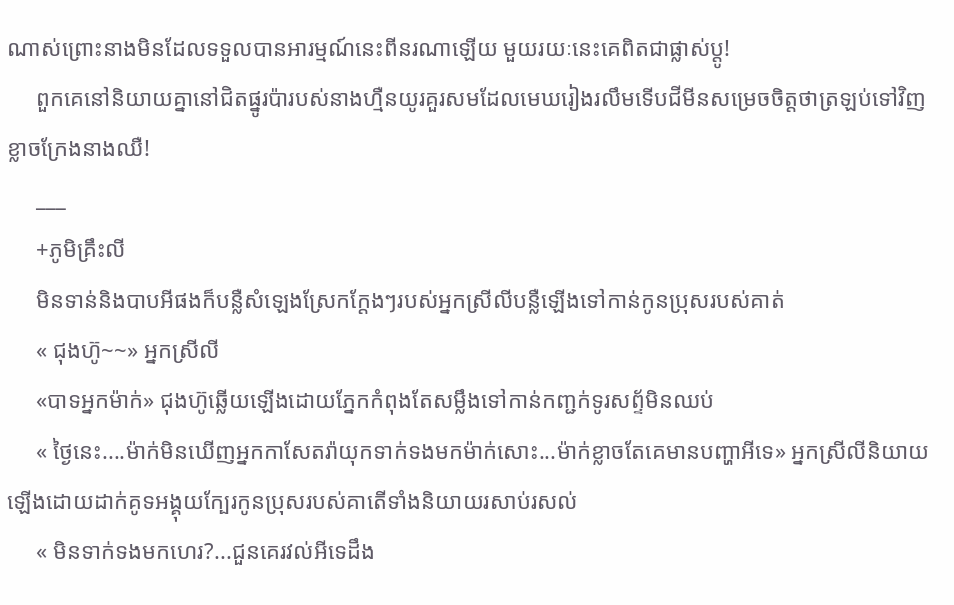ណាស់ព្រោះនាងមិនដែលទទួលបានអារម្មណ៍នេះពីនរណាឡើយ មួយរយៈនេះគេពិតជាផ្លាស់ប្តូ!
     ពួកគេនៅនិយាយគ្នានៅជិតផ្នូរប៉ារបស់នាងហ្មឺនយូរគួរសមដែលមេឃរៀងរលឹមទើបជីមីនសម្រេចចិត្តថាត្រឡប់ទៅវិញខ្លាចក្រែងនាងឈឺ!
     ___
     +ភូមិគ្រឹះលី
     មិនទាន់និងបាបអីផងក៏បន្លឺសំឡេងស្រែកក្តែងៗរបស់អ្នកស្រីលីបន្លឺឡើងទៅកាន់កូនប្រុសរបស់គាត់
     « ជុងហ៊ូ~~» អ្នកស្រីលី
     «បាទអ្នកម៉ាក់» ជុងហ៊ូឆ្លើយឡើងដោយភ្នែកកំពុងតែសម្លឹងទៅកាន់កញ្ជក់ទូរសព្ទ័មិនឈប់
     « ថ្ងៃនេះ....ម៉ាក់មិនឃើញអ្នកកាសែតរ៉ាយុកទាក់ទងមកម៉ាក់សោះ...ម៉ាក់ខ្លាចតែគេមានបញ្ហាអីទេ» អ្នកស្រីលីនិយាយឡើងដោយដាក់គូទអង្គុយក្បែរកូនប្រុសរបស់គាតើទាំងនិយាយរសាប់រសល់
     « មិនទាក់ទងមកហេរ?...ជួនគេរវល់អីទេដឹង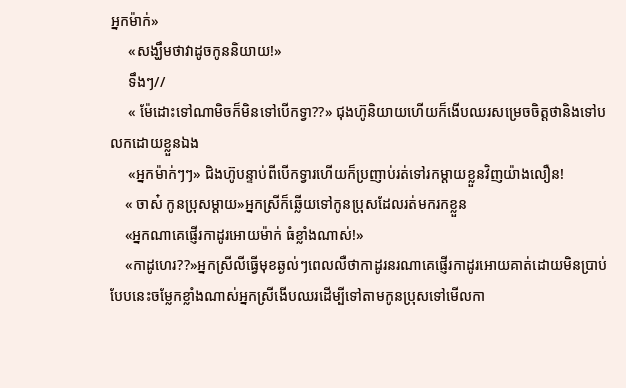អ្នកម៉ាក់»
     «សង្ឃឹមថាវាដូចកូននិយាយ!»
     ទឹងៗ//
     « ម៉ែដោះទៅណាមិចក៏មិនទៅបើកទ្វា??» ជុងហ៊ូនិយាយហើយក៏ងើបឈរសម្រេចចិត្តថានិងទៅបលកដោយខ្លួនឯង
     «អ្នកម៉ាក់ៗៗ» ជិងហ៊ូបន្ទាប់ពីបើកទ្វារហើយក៏ប្រញាប់រត់ទៅរកម្តាយខ្លួនវិញយ៉ាងលឿន!
    « ចាស៎ កូនប្រុសម្តាយ»អ្នកស្រីក៏ឆ្លើយទៅកូនប្រុសដែលរត់មករកខ្លួន
    «អ្នកណាគេផ្ញើរកាដូរអោយម៉ាក់ ធំខ្លាំងណាស់!»
    «កាដូហេរ??»អ្នកស្រីលីធ្វើមុខឆ្ងល់ៗពេលលឺថាកាដូរនរណាគេផ្ញើរកាដូរអោយគាត់ដោយមិនប្រាប់បែបនេះចម្លែកខ្លាំងណាស់អ្នកស្រីងើបឈរដើម្បីទៅតាមកូនប្រុសទៅមើលកា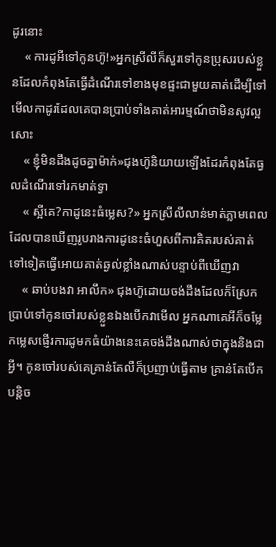ដូរនោះ
    « ការដូអីទៅកូនហ៊ូ!»អ្នកស្រីលីក៏សួរទៅកូនប្រុសរបស់ខ្លួនដែលកំពុងតែធ្វើដំណើរទៅខាងមុខផ្ទះជាមួយគាត់ដើម្បីទៅមើលកាដូរដែលគេបានប្រាប់ទាំងគាត់អារម្មណ៍ថាមិនសូវល្អសោះ
    « ខ្ញុំមិនដឹងដូចគ្នាម៉ាក់»ជុងហ៊ូនិយាយឡើងដែរកំពុងតែធ្វលដំណើរទៅរកមាត់ទ្វា
    « ស្អីគេ?កាដូនេះធំម្លេស?» អ្នកស្រីលីលាន់មាត់ភ្លាមពេលដែលបានឃើញរូបរាងការដូនេះធំហួសពីការគិតរបស់គាត់ទៅទៀតធ្វើអោយគាត់ឆ្ងល់ខ្លាំងណាស់បន្ទាប់ពីឃើញវា
    « ឆាប់បងវា អាលឹក» ជុងហ៊ូដោយចង់ដឹងដែលក៏ស្រែកប្រាប់ទៅកូនចៅរបស់ខ្លួនឯងបើកវាមើល អ្នកណាគេអីក៏ចម្លែកម្លេសផ្ញើរការដូមកធំយ៉ាងនេះគេចង់ដឹងណាស់ថាក្នុងនិងជាអ្វី។ កូនចៅរបស់គេគ្រាន់តែលឺក៏ប្រញាប់ធ្វើតាម គ្រាន់តែបើកបន្តិច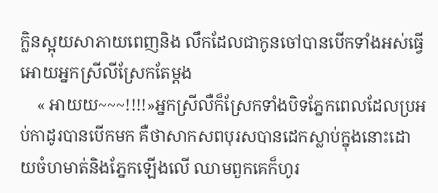ក្លិនស្អុយសាភាយពេញនិង លឹកដែលជាកូនចៅបានបើកទាំងអស់ធ្វើអោយអ្នកស្រីលីស្រែកតែម្តង
    « អាយយ~~~!!!!»អ្នកស្រីលឺក៏ស្រែកទាំងបិទភ្នែកពេលដែលប្រអប់កាដូរបានបើកមក គឺថាសាកសពបុរសបានដេកស្លាប់ក្នុងនោះដោយចំហមាត់និងភ្នែកឡើងលើ ឈាមពួកគេក៏ហូរ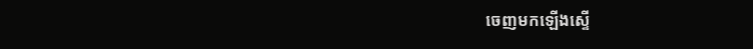ចេញមកឡើងស្ទើ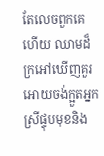តែលេចពួកគេហើយ ឈាមដ៏ក្រអៅឃើញគួរអោយចង់ក្អួតអ្នកស្រីផ្ទុបមុខនិង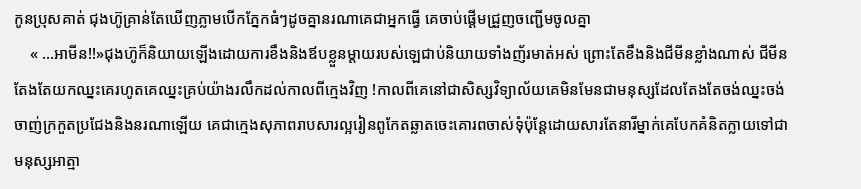កូនប្រុសគាត់ ជុងហ៊ូគ្រាន់តែឃើញភ្លាមបើកភ្នែកធំៗដូចគ្នានរណាគេជាអ្នកធ្វើ គេចាប់ផ្តើមជ្រួញចញ្ជើមចូលគ្នា
    « ...អាមីន!!»ជុងហ៊ូក៏និយាយឡើងដោយការខឹងនិងឪបខ្លួនម្តាយរបស់ឡេជាប់និយាយទាំងញ័រមាត់អស់ ព្រោះតែខឹងនិងជីមីនខ្លាំងណាស់ ជីមីនតែងតែយកឈ្នះគេរហូតគេឈ្នះគ្រប់យ៉ាងរលឹកដល់កាលពីក្មេងវិញ !កាលពីគេនៅជាសិស្សវិទ្យាល័យគេមិនមែនជាមនុស្សដែលតែងតែចង់ឈ្នះចង់ចាញ់ក្រកួតប្រជែងនិងនរណាឡើយ គេជាក្មេងសុភាពរាបសារល្អរៀនពូកែតឆ្លាតចេះគោរពចាស់ទុំប៉ុន្តែដោយសារតែនារីម្នាក់គេបែកគំនិតក្លាយទៅជាមនុស្សអាត្មា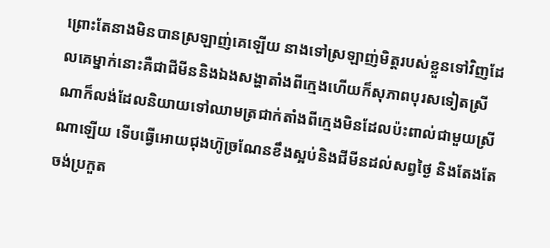ព្រោះតែនាងមិនបានស្រឡាញ់គេឡើយ នាងទៅស្រឡាញ់មិត្តរបស់ខ្លួនទៅវិញដែលគេម្នាក់នោះគឺជាជីមីននិងឯងសង្ហាតាំងពីក្មេងហើយក៏សុភាពបុរសទៀតស្រីណាក៏លង់ដែលនិយាយទៅឈាមត្រជាក់តាំងពីក្មេងមិនដែលប៉ះពាល់ជាមួយស្រីណាឡើយ ទើបធ្វើអោយជុងហ៊ូច្រណែនខឹងស្អប់និងជីមីនដល់សព្វថ្ងៃ និងតែងតែចង់ប្រកួត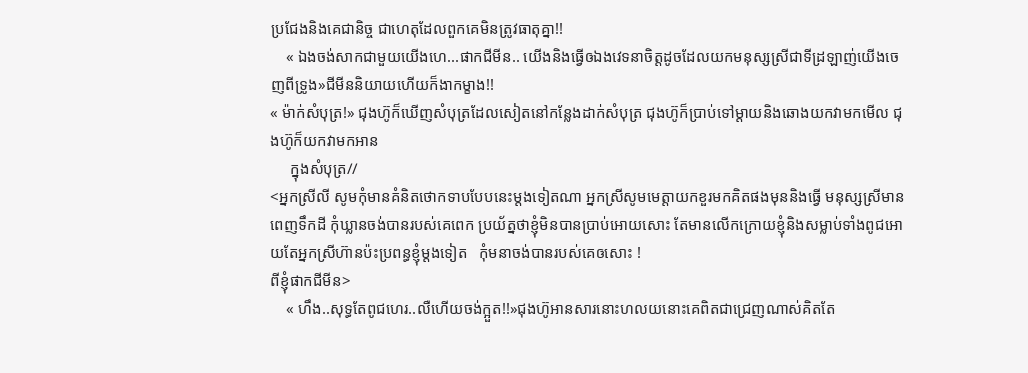ប្រជែងនិងគេជានិច្ច ជាហេតុដែលពួកគេមិនត្រូវធាតុគ្នា!!
    « ឯងចង់សាកជាមួយយើងហេ...ផាកជីមីន.. យើងនិងធ្វើឲឯងវេទនាចិត្តដូចដែលយកមនុស្សស្រីជាទីដ្រឡាញ់យើងចេញពីទ្រូង»ជីមីននិយាយហើយក៏ងាកម្ខាង!!
« ម៉ាក់សំបុត្រ!» ជុងហ៊ូក៏ឃើញសំបុត្រដែលសៀតនៅកន្លែងដាក់សំបុត្រ ជុងហ៊ូក៏ប្រាប់ទៅម្តាយនិងឆោងយកវាមកមើល ជុងហ៊ូក៏យកវាមកអាន
     ក្នុងសំបុត្រ//
<អ្នកស្រីលី សូមកុំមានគំនិតថោកទាបបែបនេះម្តងទៀតណា អ្នកស្រីសូមមេត្តាយកខួរមកគិតផងមុននិងធ្វើ មនុស្សស្រីមានពេញទឹកដី កុំឃ្លានចង់បានរបស់គេពេក ប្រយ័ត្នថាខ្ញុំមិនបានប្រាប់អោយសោះ តែមានលើកក្រោយខ្ញុំនិងសម្លាប់ទាំងពូជអោយតែអ្នកស្រីហ៊ានប៉ះប្រពន្ធខ្ញុំម្តងទៀត   កុំមនាចង់បានរបស់គេឲសោះ !
ពីខ្ញុំផាកជីមីន>
    « ហឹង..សុទ្ធតែពូជហេរ..លឺហើយចង់ក្អួត!!»ជុងហ៊ូអានសារនោះហលយនោះគេពិតជាជ្រេញណាស់គិតតែ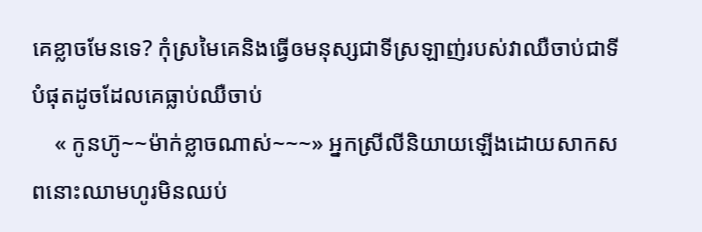គេខ្លាចមែនទេ? កុំស្រមៃគេនិងធ្វើឲមនុស្សជាទីស្រឡាញ់របស់វាឈឺចាប់ជាទីបំផុតដូចដែលគេធ្លាប់ឈឺចាប់
    « កូនហ៊ូ~~ម៉ាក់ខ្លាចណាស់~~~» អ្នកស្រីលីនិយាយឡើងដោយសាកសពនោះឈាមហូរមិនឈប់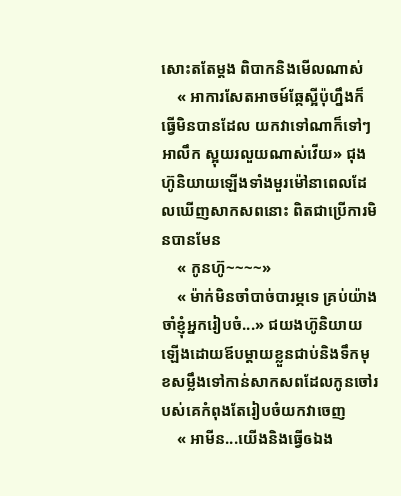សោះតតែម្តង ពិបាកនិងមើលណាស់
    « អាការសែតអាចម៍ឆ្កែស្អីប៉ុហ្នឹងក៏ធ្វើមិនបានដែល យកវាទៅណាក៏ទៅៗ អាលឹក ស្អុយរលួយណាស់វើយ» ជុងហ៊ូនិយាយឡើងទាំងមួរម៉ៅនាពេលដែលឃើញសាកសពនោះ ពិតជាប្រើការមិនបានមែន
    « កូនហ៊ូ~~~~»
    « ម៉ាក់មិនចាំបាច់បារម្ភទេ គ្រប់យ៉ាងចាំខ្ញុំអ្នករៀបចំ...» ជយងហ៊ូនិយាយឡើងដោយឪបម្តាយខ្លួនជាប់និងទឹកមុខសម្លឹងទៅកាន់សាកសពដែលកូនចៅរបស់គេកំពុងតែរៀបចំយកវាចេញ
    « អាមីន...យើងនិងធ្វើឲឯង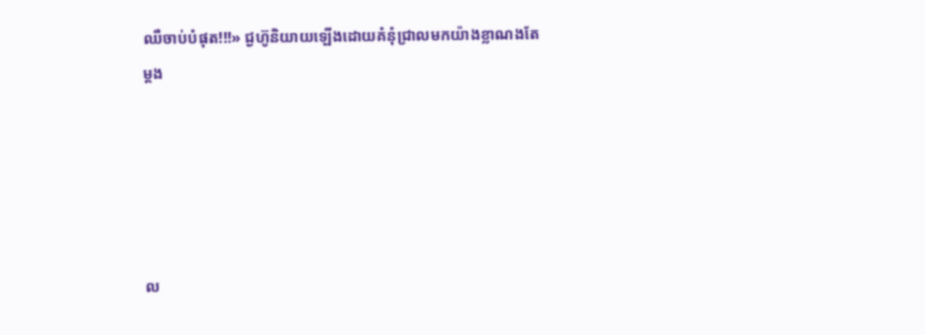ឈឺចាប់បំផុត!!!» ជ្ងហ៊ូនិយាយឡើងដោយគំនុំជ្រាលមកយ៉ាងខ្លាណងតែម្តង





ល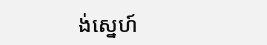ង់ស្នេហ៍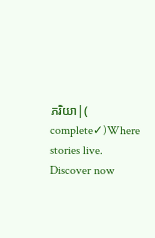ភរិយា|( complete✓)Where stories live. Discover now